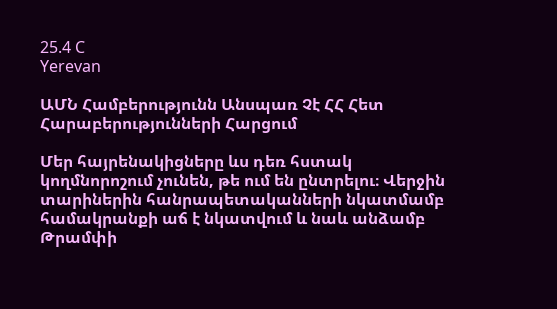25.4 C
Yerevan

ԱՄՆ Համբերությունն Անսպառ Չէ ՀՀ Հետ Հարաբերությունների Հարցում

Մեր հայրենակիցները ևս դեռ հստակ կողմնորոշում չունեն, թե ում են ընտրելու։ Վերջին տարիներին հանրապետականների նկատմամբ համակրանքի աճ է նկատվում և նաև անձամբ Թրամփի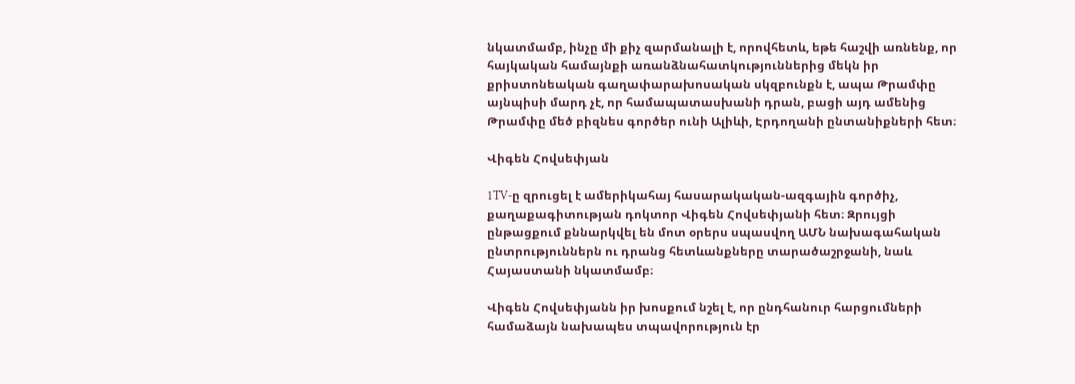նկատմամբ, ինչը մի քիչ զարմանալի է, որովհետև, եթե հաշվի առնենք, որ հայկական համայնքի առանձնահատկություններից մեկն իր քրիստոնեական գաղափարախոսական սկզբունքն է, ապա Թրամփը այնպիսի մարդ չէ, որ համապատասխանի դրան, բացի այդ ամենից Թրամփը մեծ բիզնես գործեր ունի Ալիևի, Էրդողանի ընտանիքների հետ։

Վիգեն Հովսեփյան

1TV‑ը զրուցել է ամերիկահայ հասարակական-ազգային գործիչ, քաղաքագիտության դոկտոր Վիգեն Հովսեփյանի հետ։ Զրույցի ընթացքում քննարկվել են մոտ օրերս սպասվող ԱՄՆ նախագահական ընտրություններն ու դրանց հետևանքները տարածաշրջանի, նաև Հայաստանի նկատմամբ։

Վիգեն Հովսեփյանն իր խոսքում նշել է, որ ընդհանուր հարցումների համաձայն նախապես տպավորություն էր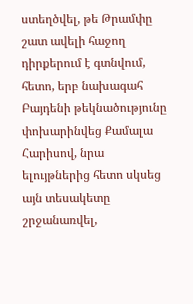ստեղծվել, թե Թրամփը շատ ավելի հաջող դիրքերում է գտնվում, հետո, երբ նախագահ Բայդենի թեկնածությունը փոխարինվեց Քամալա Հարիսով, նրա ելույթներից հետո սկսեց այն տեսակետը շրջանառվել,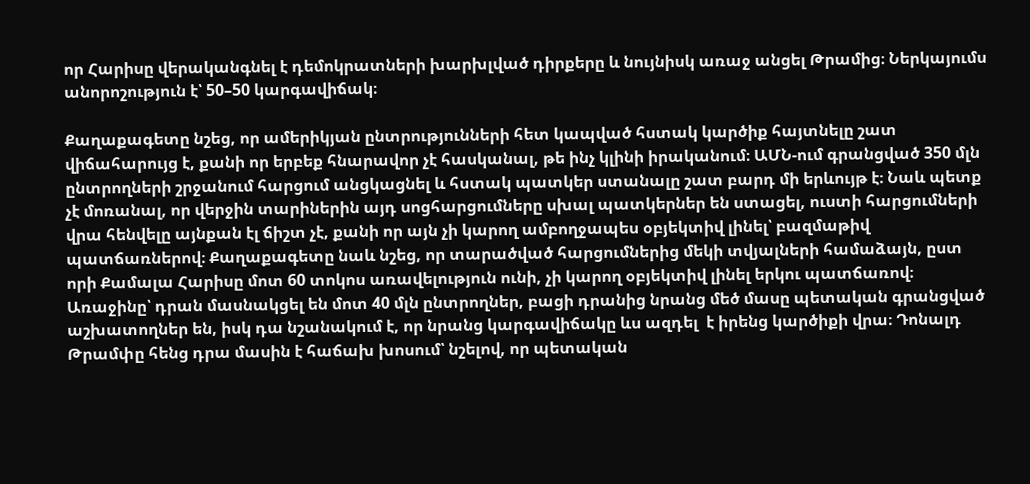որ Հարիսը վերականգնել է դեմոկրատների խարխլված դիրքերը և նույնիսկ առաջ անցել Թրամից։ Ներկայումս անորոշություն է՝ 50–50 կարգավիճակ։

Քաղաքագետը նշեց, որ ամերիկյան ընտրությունների հետ կապված հստակ կարծիք հայտնելը շատ վիճահարույց է, քանի որ երբեք հնարավոր չէ հասկանալ, թե ինչ կլինի իրականում։ ԱՄՆ-ում գրանցված 350 մլն ընտրողների շրջանում հարցում անցկացնել և հստակ պատկեր ստանալը շատ բարդ մի երևույթ է։ Նաև պետք չէ մոռանալ, որ վերջին տարիներին այդ սոցհարցումները սխալ պատկերներ են ստացել, ուստի հարցումների վրա հենվելը այնքան էլ ճիշտ չէ, քանի որ այն չի կարող ամբողջապես օբյեկտիվ լինել՝ բազմաթիվ պատճառներով։ Քաղաքագետը նաև նշեց, որ տարածված հարցումներից մեկի տվյալների համաձայն, ըստ որի Քամալա Հարիսը մոտ 60 տոկոս առավելություն ունի, չի կարող օբյեկտիվ լինել երկու պատճառով։ Առաջինը՝ դրան մասնակցել են մոտ 40 մլն ընտրողներ, բացի դրանից նրանց մեծ մասը պետական գրանցված աշխատողներ են, իսկ դա նշանակում է, որ նրանց կարգավիճակը ևս ազդել  է իրենց կարծիքի վրա։ Դոնալդ Թրամփը հենց դրա մասին է հաճախ խոսում՝ նշելով, որ պետական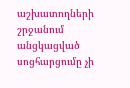աշխատողների շրջանում անցկացված սոցհարցումը չի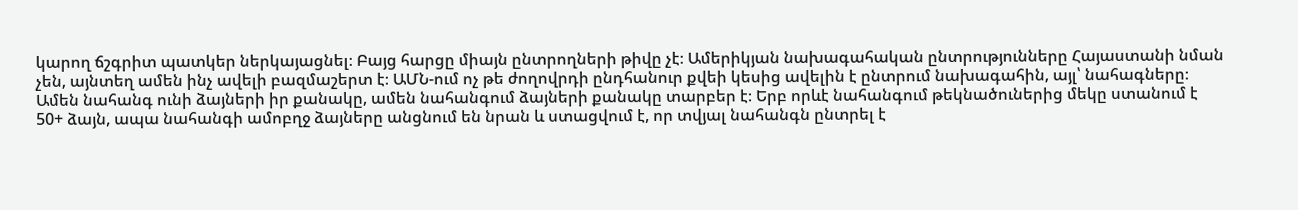կարող ճշգրիտ պատկեր ներկայացնել։ Բայց հարցը միայն ընտրողների թիվը չէ։ Ամերիկյան նախագահական ընտրությունները Հայաստանի նման չեն, այնտեղ ամեն ինչ ավելի բազմաշերտ է։ ԱՄՆ-ում ոչ թե ժողովրդի ընդհանուր քվեի կեսից ավելին է ընտրում նախագահին, այլ՝ նահագները։ Ամեն նահանգ ունի ձայների իր քանակը, ամեն նահանգում ձայների քանակը տարբեր է։ Երբ որևէ նահանգում թեկնածուներից մեկը ստանում է 50+ ձայն, ապա նահանգի ամոբղջ ձայները անցնում են նրան և ստացվում է, որ տվյալ նահանգն ընտրել է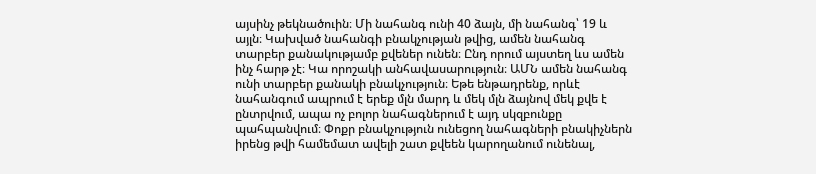այսինչ թեկնածուին։ Մի նահանգ ունի 40 ձայն, մի նահանգ՝ 19 և այլն։ Կախված նահանգի բնակչության թվից, ամեն նահանգ տարբեր քանակությամբ քվեներ ունեն։ Ընդ որում այստեղ ևս ամեն ինչ հարթ չէ։ Կա որոշակի անհավասարություն։ ԱՄՆ ամեն նահանգ ունի տարբեր քանակի բնակչություն։ Եթե ենթադրենք, որևէ նահանգում ապրում է երեք մլն մարդ և մեկ մլն ձայնով մեկ քվե է ընտրվում, ապա ոչ բոլոր նահագներում է այդ սկզբունքը պահպանվում։ Փոքր բնակչություն ունեցող նահագների բնակիչներն իրենց թվի համեմատ ավելի շատ քվեեն կարողանում ունենալ,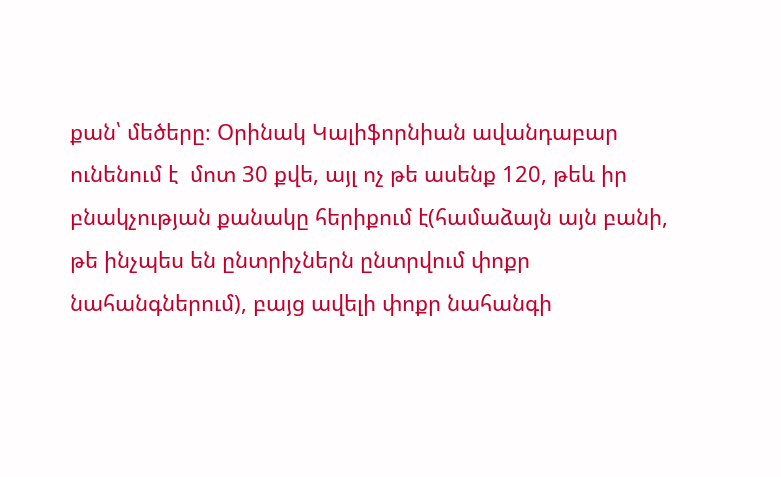քան՝ մեծերը։ Օրինակ Կալիֆորնիան ավանդաբար ունենում է  մոտ 30 քվե, այլ ոչ թե ասենք 120, թեև իր բնակչության քանակը հերիքում է(համաձայն այն բանի, թե ինչպես են ընտրիչներն ընտրվում փոքր նահանգներում), բայց ավելի փոքր նահանգի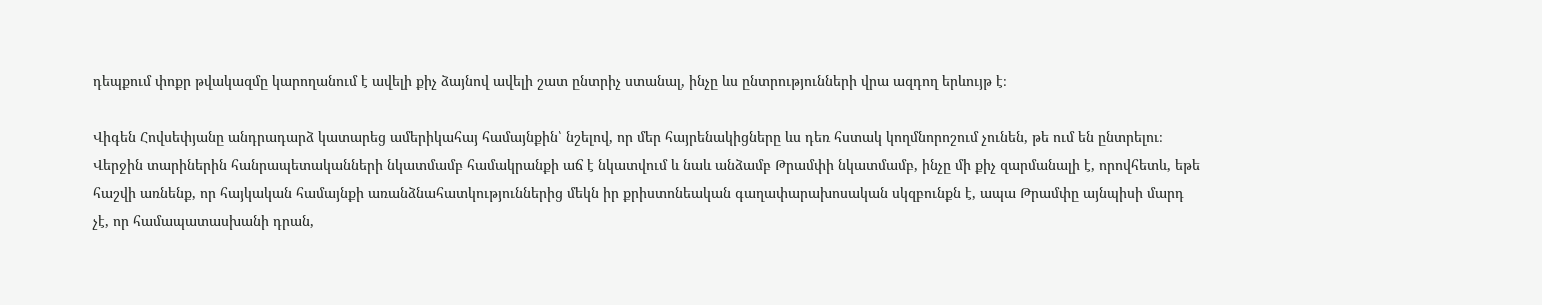դեպքում փոքր թվակազմը կարողանում է ավելի քիչ ձայնով ավելի շատ ընտրիչ ստանալ, ինչը ևս ընտրությունների վրա ազդող երևույթ է։

Վիգեն Հովսեփյանը անդրադարձ կատարեց ամերիկահայ համայնքին՝ նշելով, որ մեր հայրենակիցները ևս դեռ հստակ կողմնորոշում չունեն, թե ում են ընտրելու։ Վերջին տարիներին հանրապետականների նկատմամբ համակրանքի աճ է նկատվում և նաև անձամբ Թրամփի նկատմամբ, ինչը մի քիչ զարմանալի է, որովհետև, եթե հաշվի առնենք, որ հայկական համայնքի առանձնահատկություններից մեկն իր քրիստոնեական գաղափարախոսական սկզբունքն է, ապա Թրամփը այնպիսի մարդ չէ, որ համապատասխանի դրան,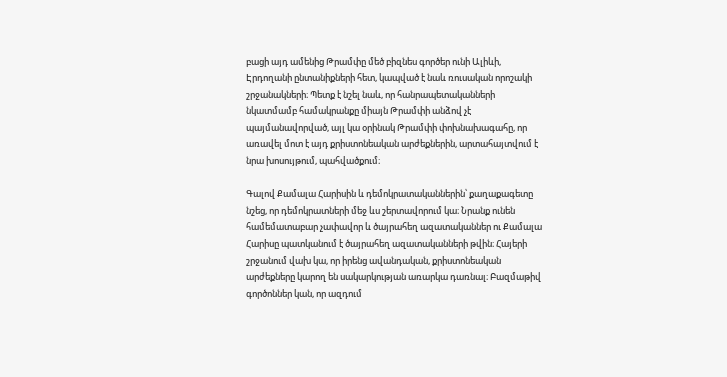բացի այդ ամենից Թրամփը մեծ բիզնես գործեր ունի Ալիևի, Էրդողանի ընտանիքների հետ, կապված է նաև ռուսական որոշակի շրջանակների։ Պետք է նշել նաև, որ հանրապետականների նկատմամբ համակրանքը միայն Թրամփի անձով չէ պայմանավորված, այլ կա օրինակ Թրամփի փոխնախագահը, որ առավել մոտ է այդ քրիստոնեական արժեքներին, արտահայտվում է նրա խոսույթում, պահվածքում։

Գալով Քամալա Հարիսին և դեմոկրատականներին՝ քաղաքագետը նշեց, որ դեմոկրատների մեջ ևս շերտավորում կա։ Նրանք ունեն համեմատաբար չափավոր և ծայրահեղ ազատականներ ու Քամալա Հարիսը պատկանում է ծայրահեղ ազատականների թվին։ Հայերի շրջանում վախ կա, որ իրենց ավանդական, քրիստոնեական արժեքները կարող են սակարկության առարկա դառնալ։ Բազմաթիվ գործոններ կան, որ ազդում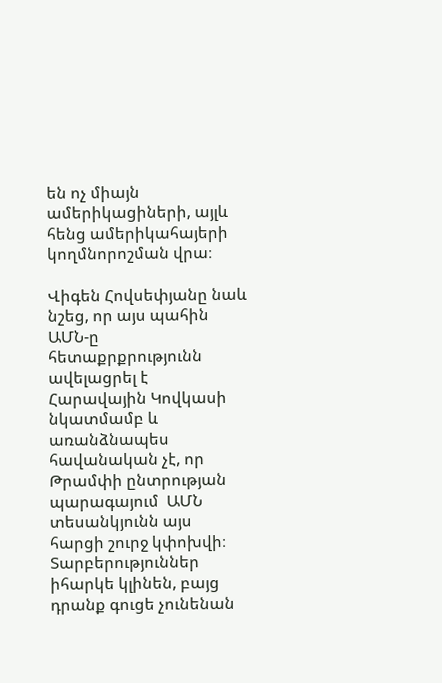են ոչ միայն ամերիկացիների, այլև հենց ամերիկահայերի կողմնորոշման վրա։

Վիգեն Հովսեփյանը նաև նշեց, որ այս պահին ԱՄՆ‑ը հետաքրքրությունն ավելացրել է Հարավային Կովկասի նկատմամբ և առանձնապես հավանական չէ, որ Թրամփի ընտրության պարագայում  ԱՄՆ տեսանկյունն այս հարցի շուրջ կփոխվի։ Տարբերություններ իհարկե կլինեն, բայց դրանք գուցե չունենան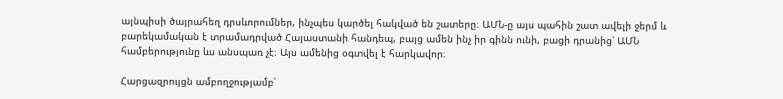այնպիսի ծայրահեղ դրսևորումներ, ինչպես կարծել հակված են շատերը։ ԱՄՆ‑ը այս պահին շատ ավելի ջերմ և բարեկամական է տրամադրված Հայաստանի հանդեպ, բայց ամեն ինչ իր գինն ունի, բացի դրանից՝ ԱՄՆ համբերությունը ևս անսպառ չէ։ Այս ամենից օգտվել է հարկավոր։

Հարցազրույցն ամբողջությամբ՝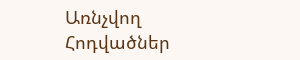Առնչվող Հոդվածներ